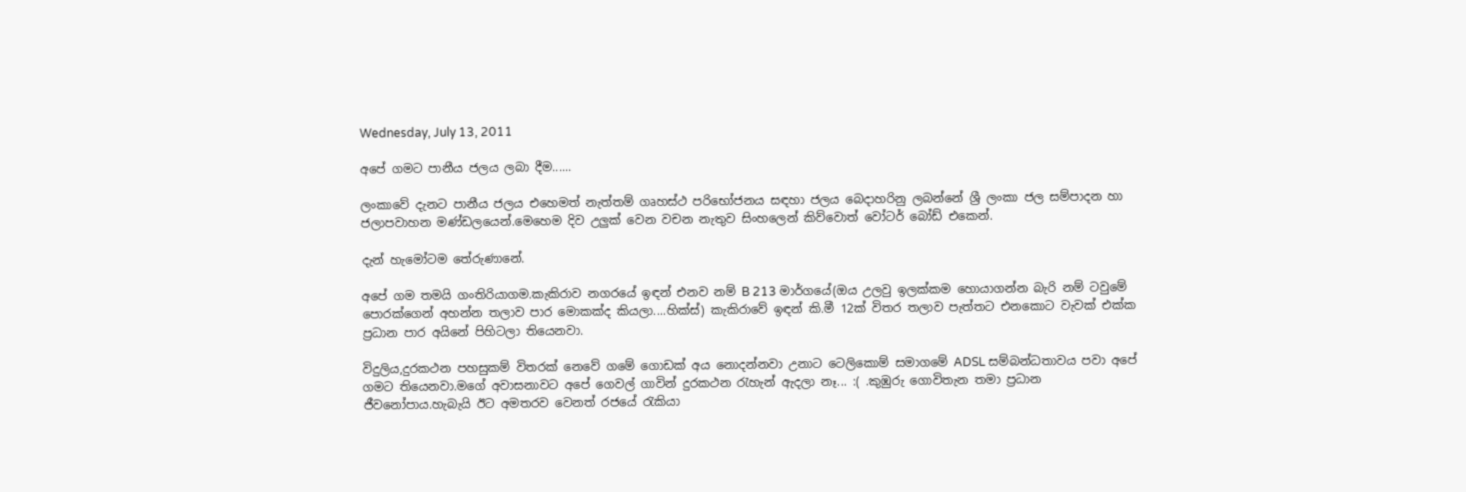Wednesday, July 13, 2011

අපේ ගමට පානීය ජලය ලබා දීම......

ලංකාවේ දැනට පානීය ජලය එහෙමත් නැත්තම් ගෘහස්ථ පරිභෝජනය සඳහා ජලය බෙදාහරිනු ලබන්නේ ශ්‍රී ලංකා ජල සම්පාදන හා ජලාපවාහන මණ්ඩලයෙන්.මෙහෙම දිව උලුක් වෙන වචන නැතුව සිංහලෙන් කිව්වොත් වෝටර් ‍‍බෝඩ් එකෙන්.

දැන් හැමෝටම තේරුණානේ.

අපේ ගම තමයි ගංති‍රියාගම.කැකිරාව නගරයේ ඉඳන් එනව නම් B 213 මාර්ගයේ(ඔය උලවු ඉලක්කම‍ හොයාගන්න බැරි නම් ටවුමේ පොරක්ගෙන් අහන්න තලාව පාර මොකක්ද කියලා....හික්ස්) කැකිරාවේ ඉඳන් කි.මී 12ක් විතර තලාව පැත්තට එනකොට වැවක් එක්ක ප්‍රධාන පාර අයිනේ පිහිටලා තියෙනවා.

විදුලිය,දුරකථන පහසුකම් විතරක් නෙවේ ගමේ ගොඩක් අය නොදන්නවා උනාට ටෙලිකොම් සමාගමේ ADSL සම්බන්ධතාවය පවා අපේ ගමට තියෙනවා.මගේ අවාසනාවට අපේ ගෙවල් ගාවින් දුරකථන රැහැන් ඇදලා නෑ... :( .කුඹුරු ගොවිතැන තමා ප්‍රධාන ජීවනෝපාය.හැබැයි ඊට අමතරව වෙනත් රජයේ රැකියා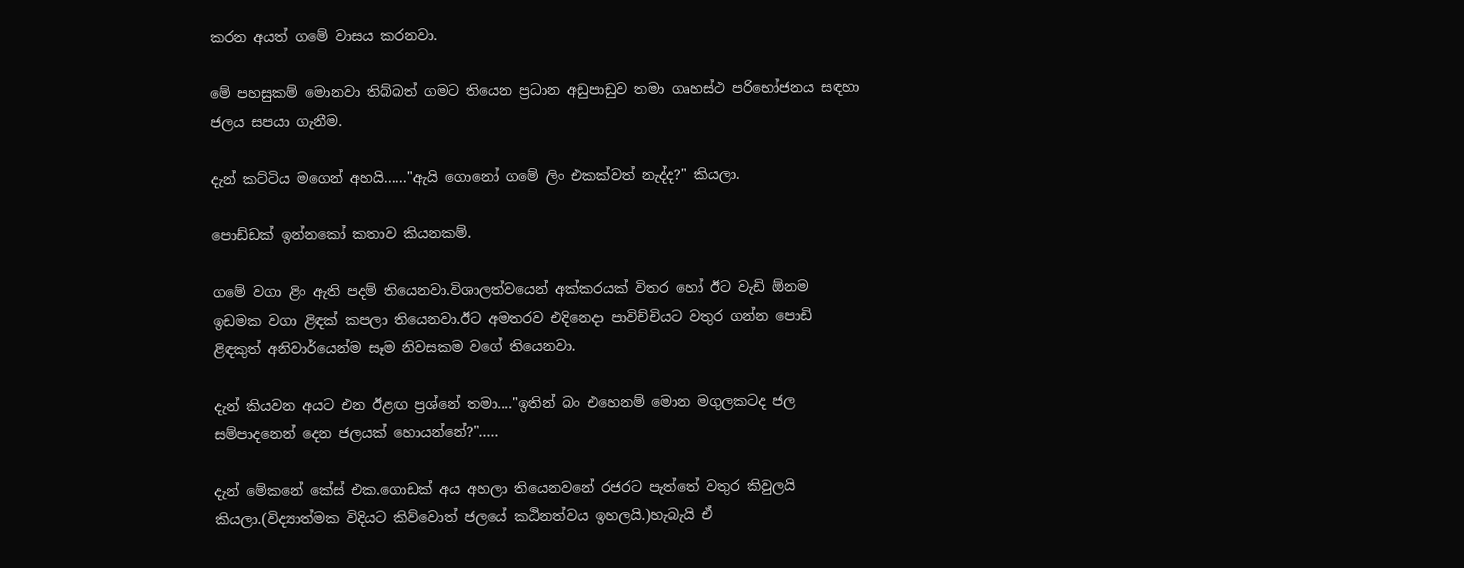කරන අයත් ගමේ වාසය කරනවා.

මේ පහසුකම් මොනවා තිබ්බත් ගමට තියෙන ප්‍රධාන අඩුපාඩුව තමා ගෘහස්ථ පරිභෝජනය සඳහා ජලය සපයා ගැ‍නීම.

දැන් කට්ටිය මගෙන් අහයි......"ඇයි ගොනෝ ගමේ ලිං එකක්වත් නැද්ද?" කියලා.

පොඩ්ඩක් ඉන්නකෝ කතාව කියනකම්.

ගමේ වගා ළිං ඇති පදම් තියෙනවා.විශාලත්වයෙන් අක්කරයක් විතර හෝ ඊට වැඩි ඕනම ඉඩමක වගා ළිඳක් කපලා තියෙනවා.ඊට අමතරව එදිනෙදා පාවිච්චියට වතුර ගන්න පොඩි ළිඳකුත් අනිවාර්යෙන්ම සෑම නිවසකම වගේ තියෙනවා.

දැන් කියවන අයට එන ඊළඟ ප්‍රශ්නේ තමා...."ඉතින් බං එහෙනම් මොන මගුලකටද ජල සම්පාදනෙන් දෙන ජලයක් හොයන්නේ?".....

දැන් මේකනේ කේස් එක.ගොඩක් අය අහලා තියෙනවනේ රජරට පැත්තේ වතුර කිවුලයි කියලා.(විද්‍යාත්මක විදියට කිව්වොත් ජලයේ කඨිනත්වය ඉහලයි.)හැබැයි ඒ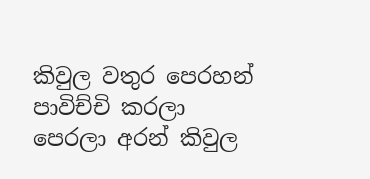කිවුල වතුර පෙරහන් පාවිච්චි කරලා පෙරලා අරන් කිවුල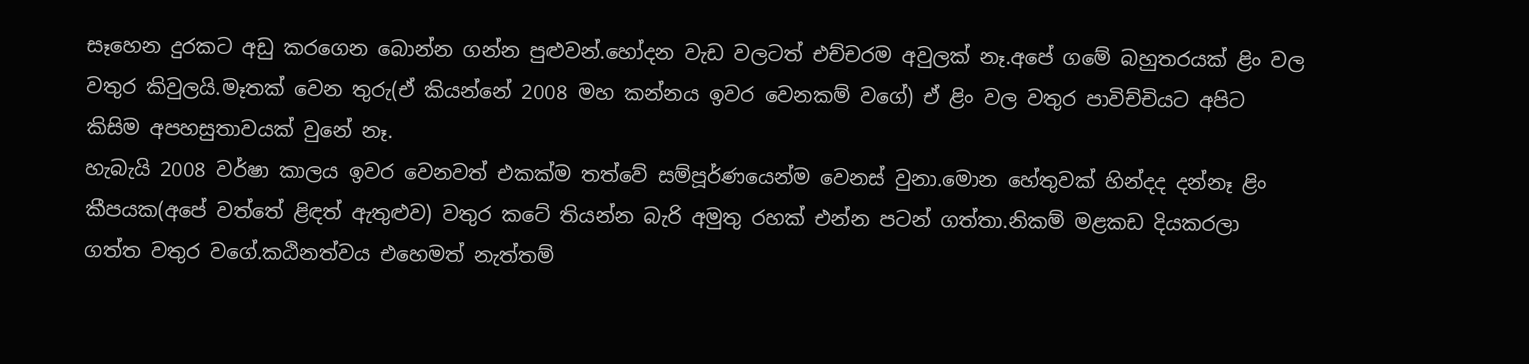සෑහෙන දුරකට අඩු කරගෙන බොන්න ගන්න පුළුවන්.හෝදන වැඩ වලටත් එච්චරම අවුලක් නෑ.අපේ ගමේ බහුතරයක් ළිං වල වතුර කිවුලයි.මෑතක් වෙන තුරු(ඒ කියන්නේ 2008 මහ කන්නය ඉවර වෙනකම් වගේ) ඒ ළිං වල වතුර පාවිච්චියට අපිට කිසිම අපහසුතාවයක් වුනේ නෑ.
හැබැයි 2008 වර්ෂා කාලය ඉවර වෙනවත් එකක්ම තත්වේ සම්පූර්ණයෙන්ම වෙනස් වුනා.මොන හේතුවක් හින්දද දන්නෑ ළිං කීපයක(අපේ වත්තේ ළිඳත් ඇතුළුව) වතුර කටේ තියන්න බැරි අමුතු රහක් එන්න පටන් ගත්තා.නිකම් මළකඩ දියකරලා ගත්ත වතුර වගේ.කඨිනත්වය එහෙමත් නැත්තම්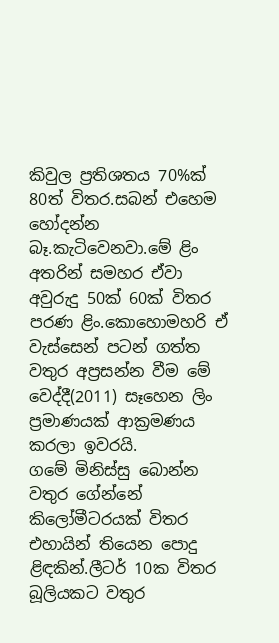කිවුල ප්‍රතිශතය 70%ක් 80ත් විතර.සබන් එහෙම හෝදන්න බෑ.කැටිවෙනවා.මේ ළිං අතරින් සමහර ඒවා අවුරුදු 50ක් 60ක් විතර පරණ ළිං.කොහොමහරි ඒ වැස්සෙන් පටන් ගත්ත වතුර අප්‍රසන්න වීම මේ වෙද්දී(2011) සෑහෙන ලිං ප්‍රමාණයක් ආක්‍රමණය කරලා ඉවරයි.
ගමේ මිනිස්සු බොන්න වතුර ගේන්නේ කිලෝමීටරයක් විතර එහායින් තියෙන පොදු ළිඳකින්.ලීටර් 10ක විතර බූලියකට වතුර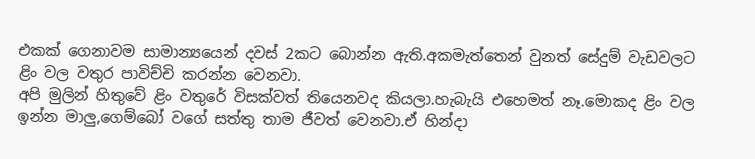එකක් ගෙනාවම සාමාන්‍යයෙන් දවස් 2කට බොන්න ඇති.අකමැත්තෙන් වුනත් සේදුම් වැඩවලට ළිං වල වතුර පාවිච්චි කරන්න වෙනවා.
අපි මුලින් හිතුවේ ළිං වතුරේ විසක්වත් තියෙනවද කියලා.හැබැයි එහෙමත් නෑ.මොකද ළිං වල ඉන්න මාලු,ගෙම්බෝ වගේ සත්තු තාම ජීවත් වෙනවා.ඒ හින්දා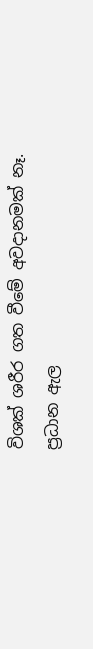විශක් ශරීර ගත වීමේ අවදානමක් නෑ.
ප්‍රධාන ඇල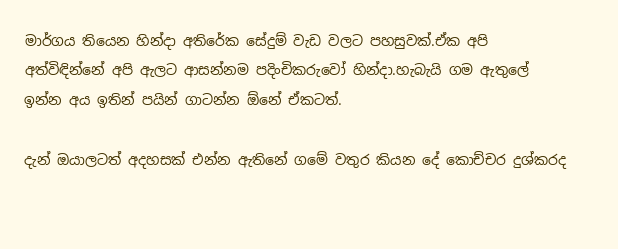මාර්ගය තියෙන හින්දා අතිරේක සේදුම් වැඩ වලට පහසුවක්.ඒක අපි අත්විඳින්නේ අපි ඇලට ආසන්නම පදිංචිකරුවෝ හින්දා.හැබැයි ගම ඇතුලේ ඉන්න අය ඉතින් පයින් ගාටන්න ඕනේ ඒකටත්.

දැන් ඔයාලටත් අදහසක් එන්න ඇතිනේ ගමේ වතුර කියන දේ කොච්චර දුශ්කරද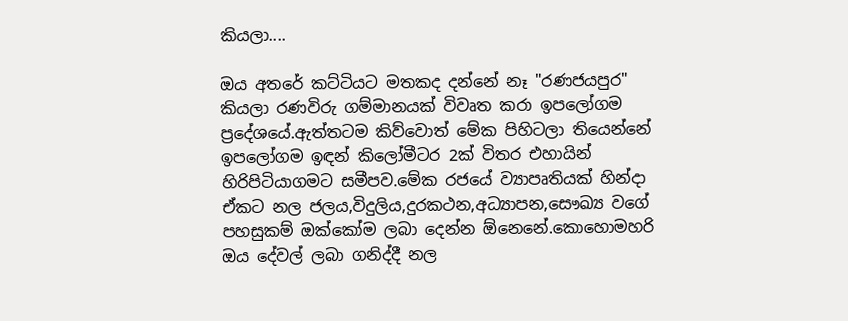කියලා....

ඔය අතරේ කට්ටියට මතකද දන්නේ නෑ "රණජයපුර" කියලා රණවිරු ගම්මානයක් විවෘත කරා ඉපලෝගම ප්‍රදේශයේ.ඇත්තටම කිව්වොත් මේක පිහිටලා තියෙන්නේ ඉපලෝගම ඉඳන් කිලෝමීටර 2ක් විතර එහායින් හිරිපිටියාගමට සමීපව.මේක රජයේ ව්‍යාපෘතියක් හින්දා ඒකට නල ජලය,විදුලිය,දුරකථන,අධ්‍යාපන,සෞඛ්‍ය වගේ පහසුකම් ඔක්කෝම ලබා දෙන්න ඕනෙනේ.කොහොමහරි ඔය දේවල් ලබා ගනිද්දී නල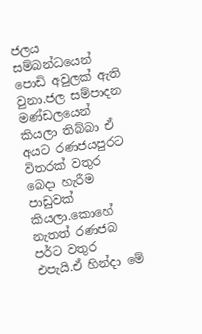ජලය සම්බන්ධයෙන් පොඩි අවුලක් ඇති වුනා.ජල සම්පාදන මණ්ඩලයෙන් කියලා තිබ්බා ඒ අයට රණජයපුරට විතරක් වතුර බෙදා හැරීම පාඩුවක් කියලා.කොහේ නැතත් රණජබ පර්ට වතුර එපැයි.ඒ හින්දා මේ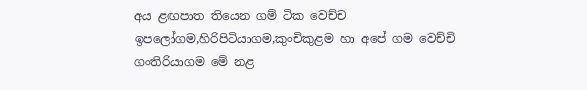අය ළඟපාත තියෙන ගම් ටික වෙච්ච ඉපලෝගම,හිරිපිටියාගම,කුංචිකුළම හා අපේ ගම වෙච්චි ගංතිරියාගම ‍මේ නළ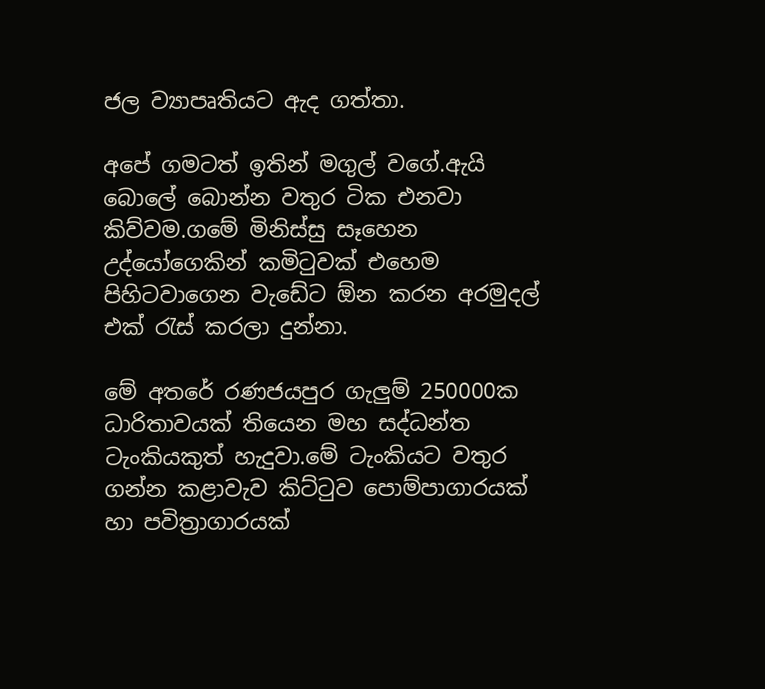ජල ව්‍යාපෘතියට ඇද ගත්තා.

අපේ ගමටත් ඉතින් මගුල් ‍වගේ.ඇයි බොලේ බොන්න වතුර ටික එනවා කිව්වම.ගමේ මිනිස්සු සෑහෙන උද්යෝගෙකින් කමිටුවක් එහෙම පිහිටවාගෙන වැඩේට ඕන කරන අරමුදල් එක් රැස් කරලා දුන්නා.

මේ අතරේ රණජයපුර ගැලුම් 250000ක ධාරිතාවයක් තියෙන මහ සද්ධන්ත ටැංකියකුත් හැදුවා.මේ ටැංකියට වතුර ගන්න කළාවැව කිට්ටුව පොම්පාගාරයක් හා පවිත්‍රාගාරයක්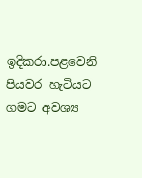ඉදිකරා.පළවෙනි පියවර හැටියට ගමට අවශ්‍ය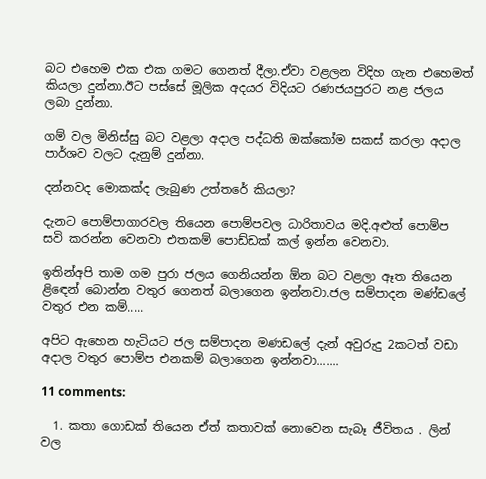බට එහෙම එක එක ගමට ගෙනත් දීලා.ඒවා වළලන විදිහ ගැන එහෙමත් කියලා දුන්නා.ඊට පස්සේ මූලික අදයර විදියට රණජයපුරට නළ ජලය ලබා දුන්නා.

ගම් වල මිනිස්සු බට වළලා අදාල පද්ධති ඔක්කෝම සකස් කරලා අදාල පාර්ශව වලට දැනුම් දුන්නා.

දන්නවද මොකක්ද ලැබුණ උත්තරේ කියලා?

දැනට පොම්පාගාරවල තියෙන පොම්පවල ධාරිතාවය මදි.අළුත් පොම්ප සවි කරන්න ‍වෙනවා එතකම් පොඩ්ඩක් කල් ඉන්න වෙනවා.

ඉතින්අපි තාම ගම පුරා ජලය ගෙනියන්න ඕන බට වළලා ඈත තියෙන ළිඳෙන් බොන්න වතුර ගෙනත් බලාගෙන ඉන්නවා.ජල සම්පාදන මණ්ඩලේ වතුර එන කම්.....

අපිට ඇහෙන හැටියට ජල සම්පාද‍න මණඩ‍ලේ දැන් අවුරුදු 2කටත් වඩා අදාල වතුර පොම්ප එනකම් බලාගෙන ඉන්නවා.......

11 comments:

  1. කතා ගොඩක් තියෙන ඒත් කතාවක් නොවෙන සැබෑ ජීවිතය . ලින් වල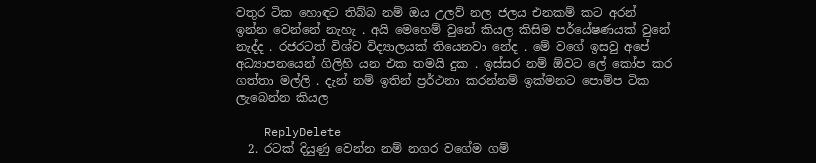වතුර ටික හොඳට තිබ්බ නම් ඔය උලව් නල ජලය එනකම් කට අරන් ඉන්න වෙන්නේ නැහැ . අයි මෙහෙම් වුනේ කියල කිසිම පර්යේෂණයක් වුනේ නැද්ද . රජරටත් විශ්ව විද්‍යාලයක් තියෙනවා නේද . මේ වගේ ඉසවු අපේ අධ්‍යාපනයෙන් ගිලිහි යන එක තමයි දුක . ඉස්සර නම් ඕවට ලේ කෝප කර ගත්තා මල්ලි . දැන් නම් ඉතින් ප්‍රර්ථනා කරන්නම් ඉක්මනට පොම්ප ටික ලැබෙන්න කියල

    ReplyDelete
  2. රටක් දියුණු වෙන්න නම් නගර වගේම ගම්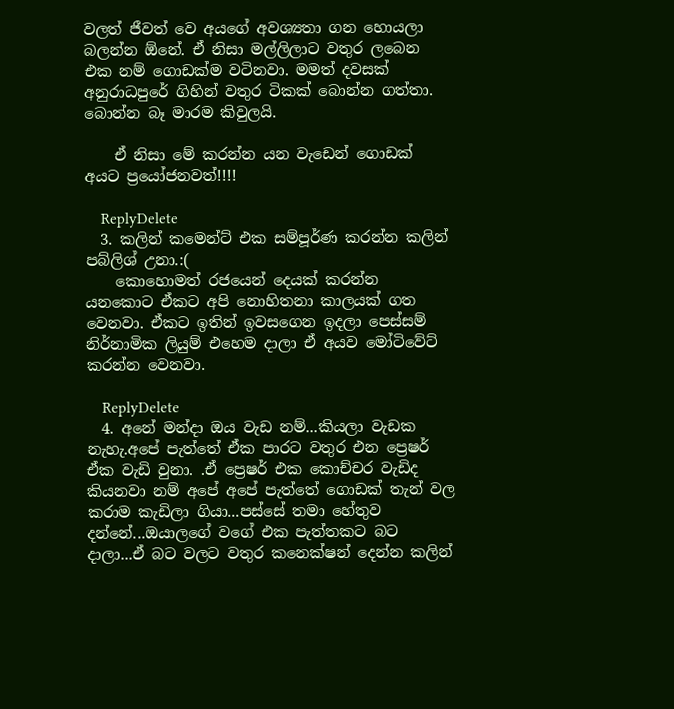වලත් ජීවත් වෙ අයගේ අවශ්‍යතා ගන හොයලා බලන්න ඕනේ. ඒ නිසා මල්ලිලාට වතුර ලබෙන එක නම් ගොඩක්ම වටිනවා. මමත් දවසක් අනුරාධපුරේ ගිහින් වතුර ටිකක් බොන්න ගත්තා. බොන්න බෑ මාරම කිවුලයි.

    ඒ නිසා මේ කරන්න යන වැඩෙන් ගොඩක් අයට ප්‍රයෝජනවත්!!!!

    ReplyDelete
  3. කලින් කමෙන්ට් එක සම්පූර්ණ කරන්න කලින් පබ්ලිශ් උනා.:(
    කොහොමත් රජයෙන් දෙයක් කරන්න යනකොට ඒකට අපි නොහිතනා කාලයක් ගත වෙනවා. ඒකට ඉතින් ඉවසගෙන ඉදලා පෙස්සම් නිර්නාමික ලියුම් එහෙම දාලා ඒ අයව මෝටිවේට් කරන්න වෙනවා.

    ReplyDelete
  4. අනේ මන්දා ඔය වැඩ නම්...කියලා වැඩක නැහැ.අපේ පැත්තේ ඒක පාරට වතුර එන ප්‍රෙෂර් ඒක වැඩි වුනා. .ඒ ප්‍රෙෂර් එක කොච්චර වැඩිද කියනවා නම් අපේ අපේ පැත්තේ ගොඩක් තැන් වල කරාම කැඩිලා ගියා...පස්සේ තමා හේතුව දන්නේ...ඔයාලගේ වගේ එක පැත්තකට බට දාලා...ඒ බට වලට වතුර කනෙක්ෂන් දෙන්න කලින්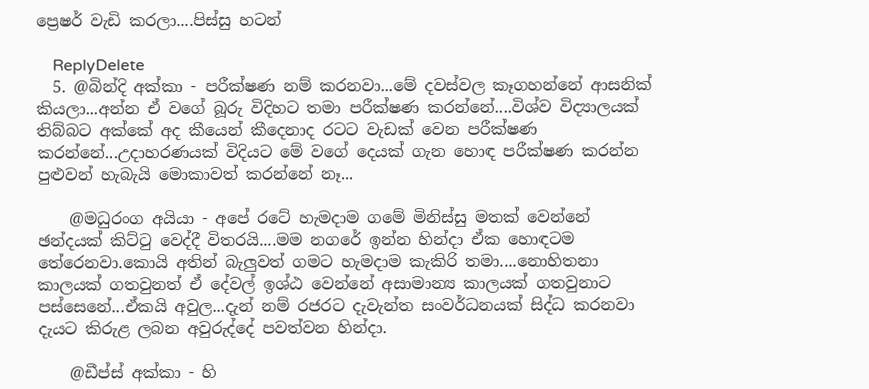ප්‍රෙෂර් වැඩි කරලා....පිස්සු හටන්

    ReplyDelete
  5. @බින්දි අක්කා - පරීක්ෂණ නම් කරනවා...මේ දවස්වල කෑගහන්නේ ආසනික් කියලා...අන්න ඒ වගේ බූරු විදිහට තමා පරීක්ෂණ කරන්නේ....විශ්ව විද්‍යාලයක් තිබ්බට අක්කේ අද කීයෙන් කීදෙනාද රටට වැඩක් වෙන පරීක්ෂණ කරන්නේ...උදාහරණයක් විදියට මේ වගේ දෙයක් ගැන හොඳ පරීක්ෂණ කරන්න පුළුවන් හැබැයි මොකාවත් කරන්නේ නෑ...

    @මධුරංග අයියා - අපේ රටේ හැමදාම ගමේ මිනිස්සු මතක් වෙන්නේ ඡන්දයක් කිට්ටු වෙද්දී විතරයි....මම නගරේ ඉන්න හින්දා ඒක හොඳටම තේරෙනවා.කොයි අතින් බැලුවත් ගමට හැමදාම කැකිරි තමා....නොහිතනා කාලයක් ගතවුනත් ඒ දේවල් ඉශ්ඨ වෙන්නේ අසාමාන්‍ය කාලයක් ගතවුනාට පස්සෙනේ...ඒකයි අවුල...දැන් නම් රජරට දැවැන්ත සංවර්ධනයක් සිද්ධ කරනවා දැයට කිරුළ ලබන අවුරුද්දේ පවත්වන හින්දා.

    @ඩීප්ස් අක්කා - හි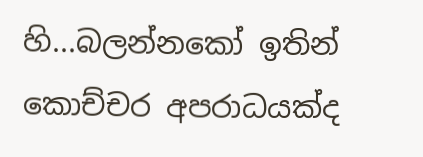හි...බලන්නකෝ ඉතින් කොච්චර අපරාධයක්ද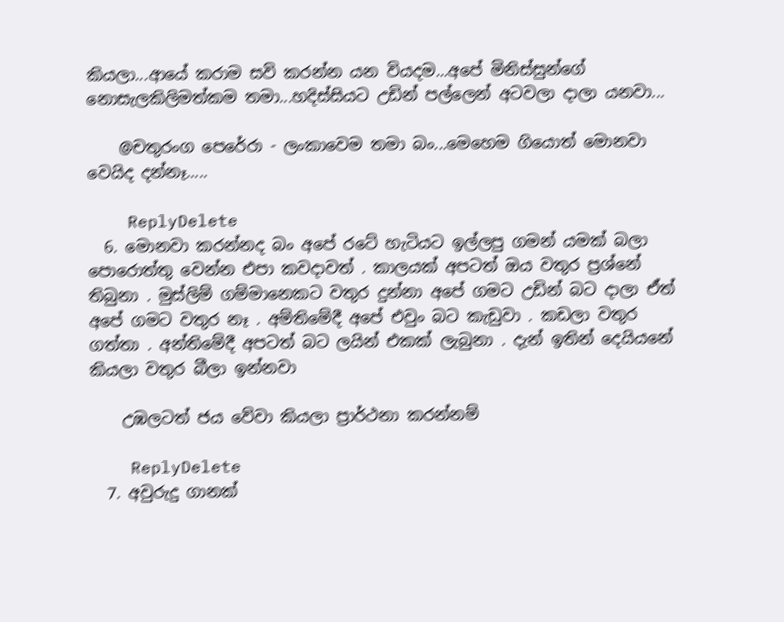කියලා...ආයේ කරාම සවි කරන්න යන වියදම...අපේ මිනිස්සුන්ගේ නොසැලකිලිමත්කම තමා...හදිස්සියට උඩින් පල්ලෙන් අටවලා දාලා යනවා...

    @චතුරංග පෙරේරා - ලංකාවෙම තමා බං...මෙහෙම ගියොත් මොනවා වෙයිද දන්නෑ.....

    ReplyDelete
  6. මොනවා කරන්නද බං අපේ රටේ හැටියට ඉල්ලපු ගමන් යමක් බලා පොරොත්තු වෙන්න එපා කවදාවත් . කාලයක් අපටත් ඔය වතුර ප්‍රශ්නේ තිබුනා . මුස්ලිම් ගම්මානෙකට වතුර දුන්නා අපේ ගමට උඩින් බට දාලා ඒත් අපේ ගමට වතුර නෑ . අම්තිමේදී අපේ එවුං බට කැඩුවා . කඩලා වතුර ගත්තා . අන්තිමේදී අපටත් බට ලයින් එකක් ලැබුනා . දැන් ඉතින් දෙයියනේ කියලා වතුර බීලා ඉන්නවා

    උඹලටත් ජය වේවා කියලා ප්‍රාර්ථනා කරන්නම්

    ReplyDelete
  7. අවුරුදු ගානක්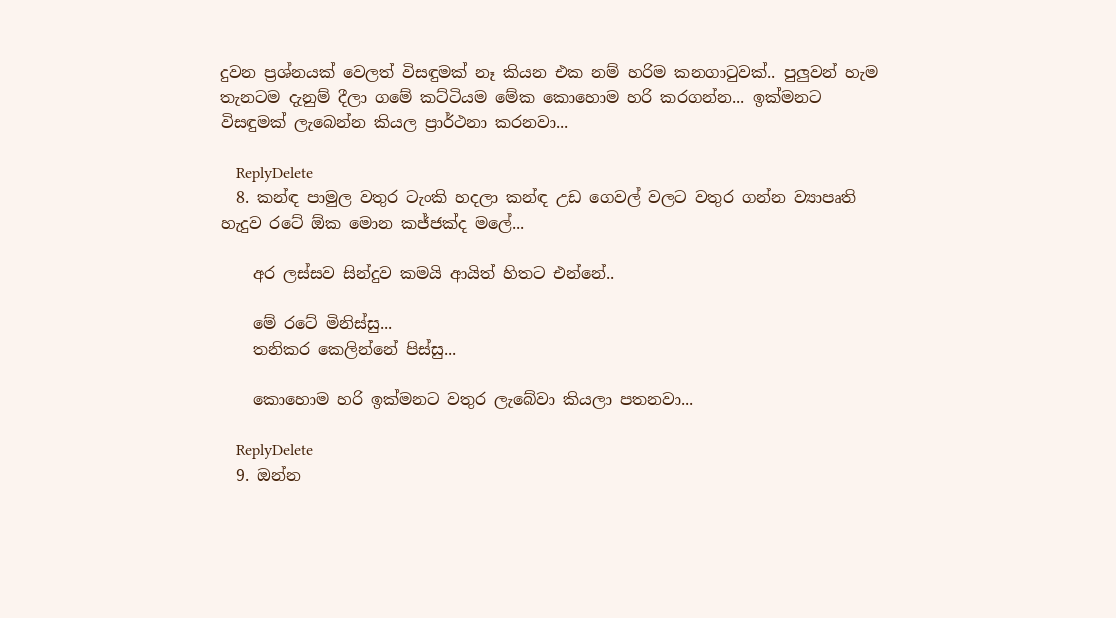දුවන ප්‍රශ්නයක් වෙලත් විසඳුමක් නෑ කියන එක නම් හරිම කනගාටුවක්.. පුලුවන් හැම තැනටම දැනුම් දීලා ගමේ කට්ටියම මේක කොහොම හරි කරගන්න... ඉක්මනට විසඳුමක් ලැබෙන්න කියල ප්‍රාර්ථනා කරනවා...

    ReplyDelete
  8. කන්ඳ පාමුල වතුර ටැංකි හදලා කන්ඳ උඩ ගෙවල් වලට වතුර ගන්න ව්‍යාපෘති හැදුව රටේ ඕක මොන කජ්ජක්ද මලේ...

    අර ලස්සව සින්දුව කමයි ආයිත් හිතට එන්නේ..

    මේ ර‍ටේ මිනිස්සු...
    තනිකර කෙලින්නේ පිස්සු...

    කොහොම හරි ඉක්මනට වතුර ලැබේවා කියලා පතනවා...

    ReplyDelete
  9. ඔන්න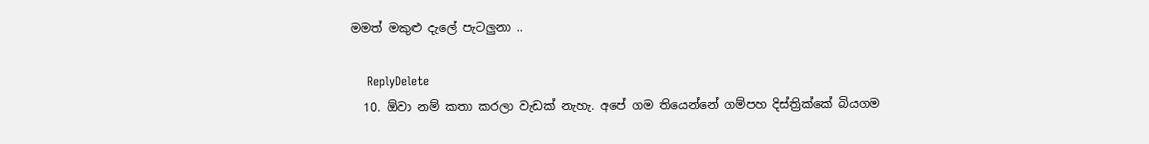මමත් මකුළු දැලේ පැටලුනා ..

    ReplyDelete
  10. ඕවා නම් කතා කරලා වැඩක් නැහැ. අපේ ගම තියෙන්නේ ගම්පහ දිස්ත්‍රික්කේ බියගම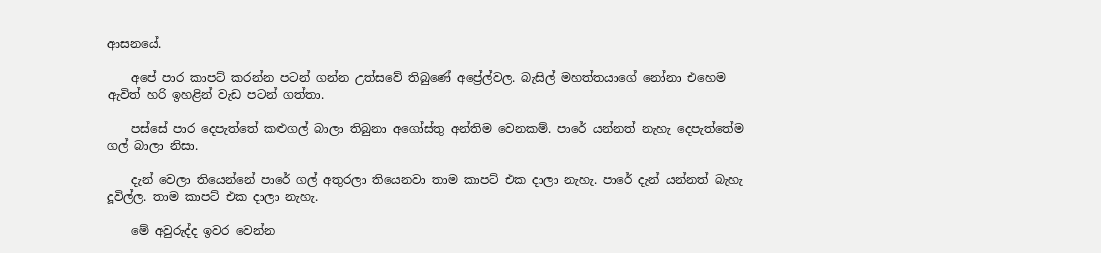ආසනයේ.

    අපේ පාර කාපට් කරන්න පටන් ගන්න උත්සවේ තිබුණේ අප්‍රේල්වල. බැසිල් මහත්තයාගේ නෝනා එහෙම ඇවිත් හරි ඉහළින් වැඩ පටන් ගත්තා.

    පස්සේ පාර දෙපැත්තේ කළුගල් බාලා තිබුනා අගෝස්තු අන්තිම වෙනකම්. පාරේ යන්නත් නැහැ දෙපැත්තේම ගල් බාලා නිසා.

    දැන් වෙලා තියෙන්නේ පාරේ ගල් අතුරලා තියෙනවා තාම කාපට් එක දාලා නැහැ. පාරේ දැන් යන්නත් බැහැ දූවිල්ල. තාම කාපට් එක දාලා නැහැ.

    මේ අවුරුද්ද ඉවර වෙන්න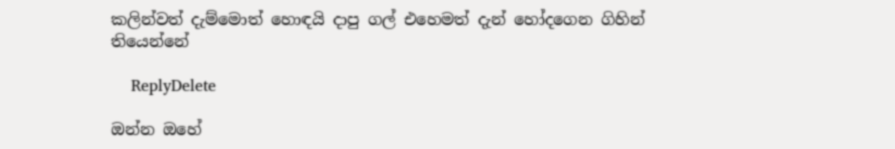කලින්වත් දැම්මොත් හොඳයි දාපු ගල් එහෙමත් දැන් හෝදගෙන ගිහින් තියෙන්නේ

    ReplyDelete

ඔන්න ඔහේ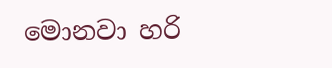මොනවා හරි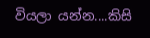වියලා යන්න....කිසි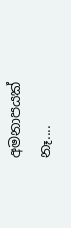අමනාපයක් නෑ....